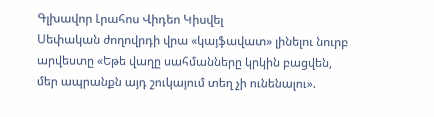Գլխավոր Լրահոս Վիդեո Կիսվել
Սեփական ժողովրդի վրա «կայֆավատ» լինելու նուրբ արվեստը «Եթե վաղը սահմանները կրկին բացվեն, մեր ապրանքն այդ շուկայում տեղ չի ունենալու».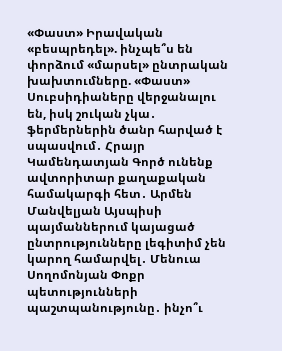«Փաստ» Իրավական «բեսպրեդել». ինչպե՞ս են փորձում «մարսել» ընտրական խախտումները. «Փաստ» Սուբսիդիաները վերջանալու են, իսկ շուկան չկա․ ֆերմերներին ծանր հարված է սպասվում․ Հրայր Կամենդատյան Գործ ունենք ավտորիտար քաղաքական համակարգի հետ․ Արմեն Մանվելյան Այսպիսի պայմաններում կայացած ընտրությունները լեգիտիմ չեն կարող համարվել․ Մենուա Սողոմոնյան Փոքր պետությունների պաշտպանությունը․ ինչո՞ւ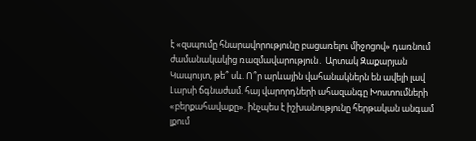է «զսպումը հնարավորությունը բացառելու միջոցով» դառնում ժամանակակից ռազմավարություն․ Արտակ Զաքարյան Կապույտ, թե՞ սև. Ո՞ր արևային վահանակներն են ավելի լավ Լարսի ճգնաժամ. հայ վարորդների ահազանգը Խոստումների «բերքահավաքը». ինչպես է իշխանությունը հերթական անգամ լքում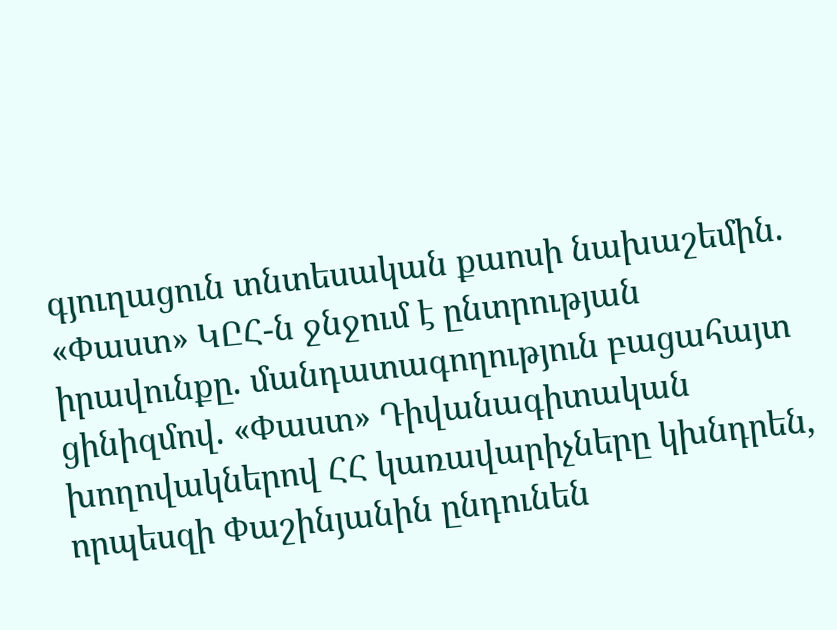գյուղացուն տնտեսական քաոսի նախաշեմին. «Փաստ» ԿԸՀ-ն ջնջում է ընտրության իրավունքը. մանդատագողություն բացահայտ ցինիզմով. «Փաստ» Դիվանագիտական խողովակներով ՀՀ կառավարիչները կխնդրեն, որպեսզի Փաշինյանին ընդունեն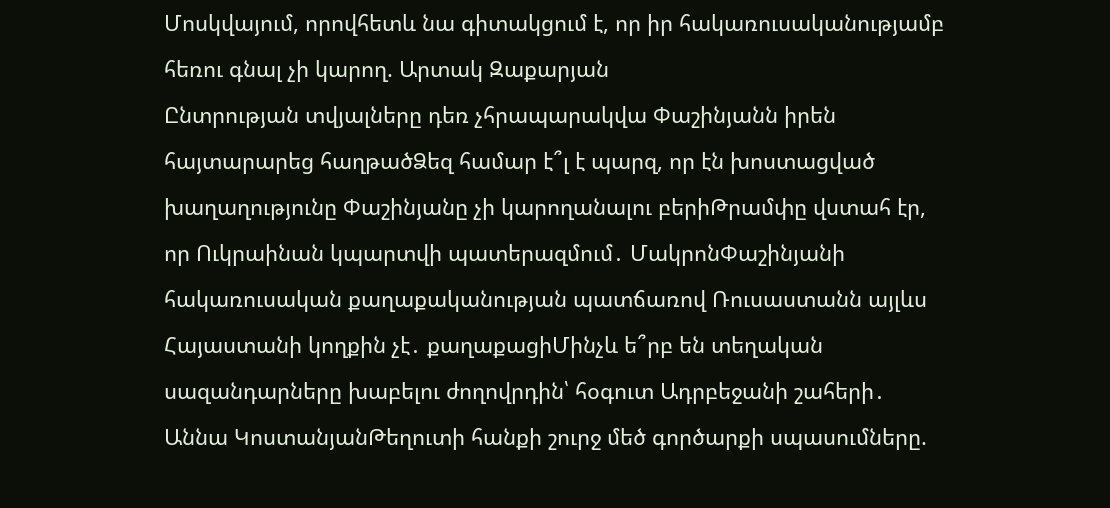Մոսկվայում, որովհետև նա գիտակցում է, որ իր հակառուսականությամբ հեռու գնալ չի կարող. Արտակ Զաքարյան
Ընտրության տվյալները դեռ չհրապարակվա Փաշինյանն իրեն հայտարարեց հաղթածՁեզ համար է՞լ է պարզ, որ էն խոստացված խաղաղությունը Փաշինյանը չի կարողանալու բերիԹրամփը վստահ էր, որ Ուկրաինան կպարտվի պատերազմում․ ՄակրոնՓաշինյանի հակառուսական քաղաքականության պատճառով Ռուսաստանն այլևս Հայաստանի կողքին չէ․ քաղաքացիՄինչև ե՞րբ են տեղական սազանդարները խաբելու ժողովրդին՝ հօգուտ Ադրբեջանի շահերի․ Աննա ԿոստանյանԹեղուտի հանքի շուրջ մեծ գործարքի սպասումները.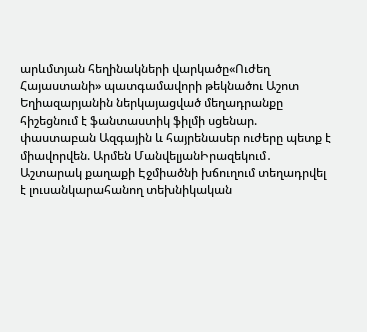արևմտյան հեղինակների վարկածը«Ուժեղ Հայաստանի» պատգամավորի թեկնածու Աշոտ Եղիազարյանին ներկայացված մեղադրանքը հիշեցնում է ֆանտաստիկ ֆիլմի սցենար. փաստաբան Ազգային և հայրենասեր ուժերը պետք է միավորվեն. Արմեն ՄանվելյանԻրազեկում․ Աշտարակ քաղաքի Էջմիածնի խճուղում տեղադրվել է լուսանկարահանող տեխնիկական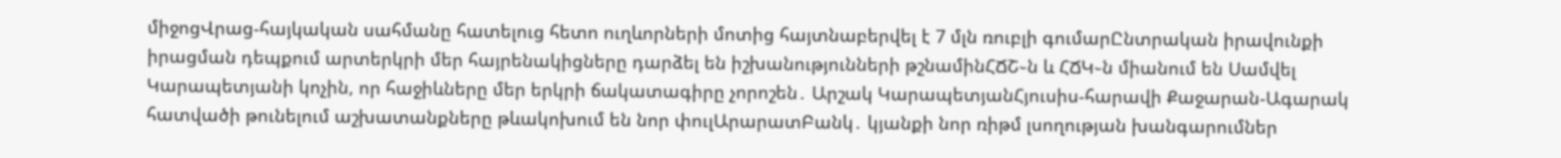միջոցՎրաց-հայկական սահմանը հատելուց հետո ուղևորների մոտից հայտնաբերվել է 7 մլն ռուբլի գումարԸնտրական իրավունքի իրացման դեպքում արտերկրի մեր հայրենակիցները դարձել են իշխանությունների թշնամինՀՃՇ֊ն և ՀՃԿ֊ն միանում են Սամվել Կարապետյանի կոչին, որ հաջիևները մեր երկրի ճակատագիրը չորոշեն․ Արշակ ԿարապետյանՀյուսիս-հարավի Քաջարան-Ագարակ հատվածի թունելում աշխատանքները թևակոխում են նոր փուլԱրարատԲանկ․ կյանքի նոր ռիթմ լսողության խանգարումներ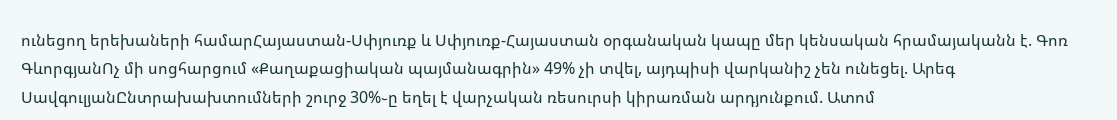ունեցող երեխաների համարՀայաստան-Սփյուռք և Սփյուռք-Հայաստան օրգանական կապը մեր կենսական հրամայականն է. Գոռ ԳևորգյանՈչ մի սոցհարցում «Քաղաքացիական պայմանագրին» 49% չի տվել, այդպիսի վարկանիշ չեն ունեցել. Արեգ ՍավգուլյանԸնտրախախտումների շուրջ 30%֊ը եղել է վարչական ռեսուրսի կիրառման արդյունքում. Ատոմ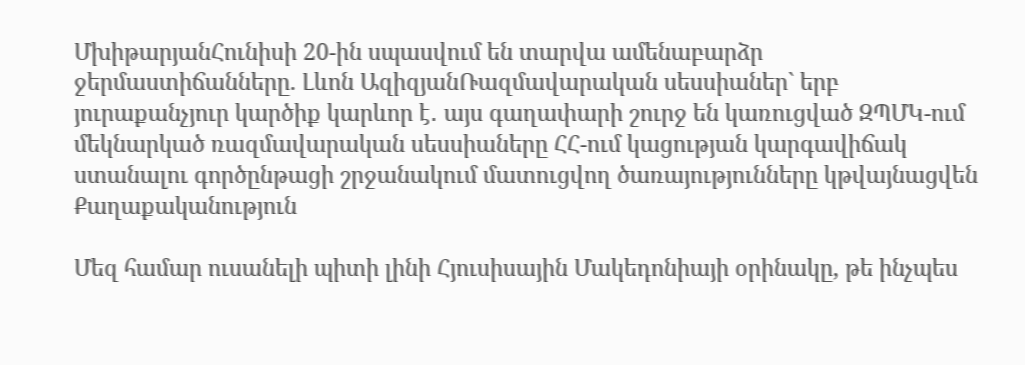ՄխիթարյանՀունիսի 20-ին սպասվում են տարվա ամենաբարձր ջերմաստիճանները. Լևոն ԱզիզյանՌազմավարական սեսսիաներ` երբ յուրաքանչյուր կարծիք կարևոր է․ այս գաղափարի շուրջ են կառուցված ԶՊՄԿ-ում մեկնարկած ռազմավարական սեսսիաները ՀՀ-ում կացության կարգավիճակ ստանալու գործընթացի շրջանակում մատուցվող ծառայությունները կթվայնացվեն
Քաղաքականություն

Մեզ համար ուսանելի պիտի լինի Հյուսիսային Մակեդոնիայի օրինակը, թե ինչպես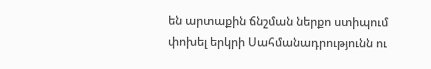են արտաքին ճնշման ներքո ստիպում փոխել երկրի Սահմանադրությունն ու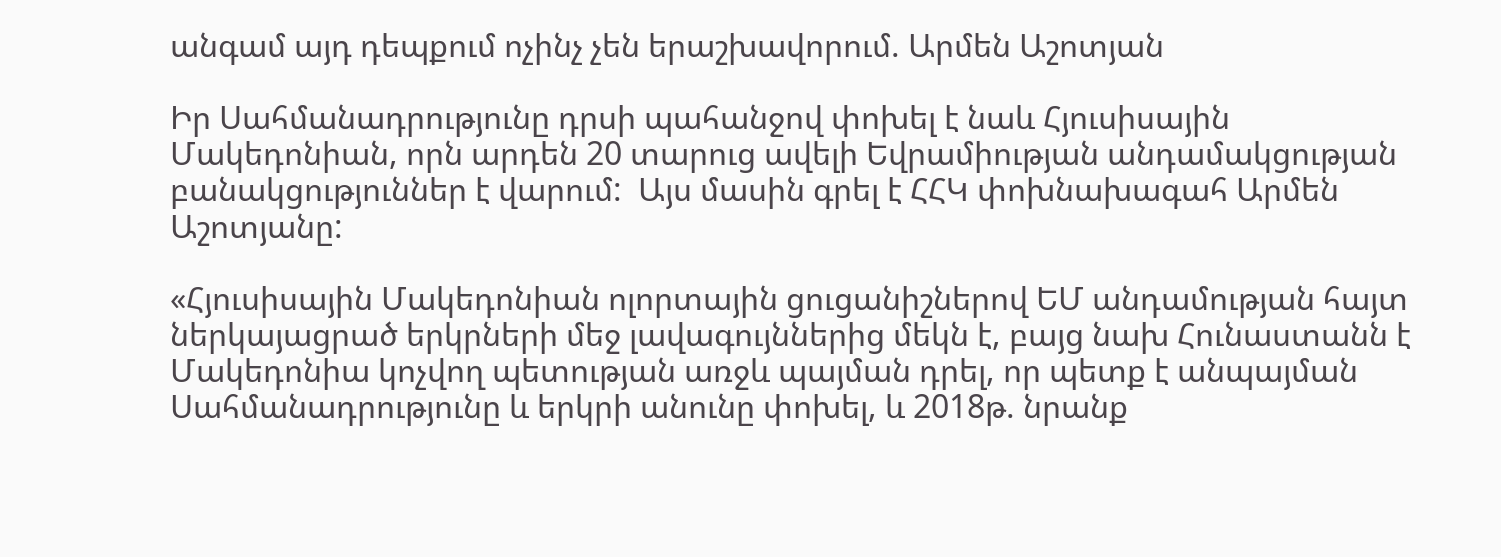անգամ այդ դեպքում ոչինչ չեն երաշխավորում. Արմեն Աշոտյան

Իր Սահմանադրությունը դրսի պահանջով փոխել է նաև Հյուսիսային Մակեդոնիան, որն արդեն 20 տարուց ավելի Եվրամիության անդամակցության բանակցություններ է վարում:  Այս մասին գրել է ՀՀԿ փոխնախագահ Արմեն Աշոտյանը:

«Հյուսիսային Մակեդոնիան ոլորտային ցուցանիշներով ԵՄ անդամության հայտ ներկայացրած երկրների մեջ լավագույններից մեկն է, բայց նախ Հունաստանն է Մակեդոնիա կոչվող պետության առջև պայման դրել, որ պետք է անպայման Սահմանադրությունը և երկրի անունը փոխել, և 2018թ. նրանք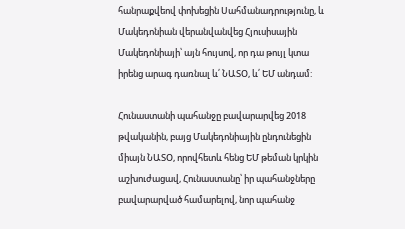հանրաքվեով փոխեցին Սահմանադրությունը, և Մակեդոնիան վերանվանվեց Հյուսիսային Մակեդոնիայի՝ այն հույսով, որ դա թույլ կտա իրենց արագ դառնալ և՛ ՆԱՏՕ, և՛ ԵՄ անդամ:

Հունաստանի պահանջը բավարարվեց 2018 թվականին, բայց Մակեդոնիային ընդունեցին միայն ՆԱՏՕ, որովհետև հենց ԵՄ թեման կրկին աշխուժացավ, Հունաստանը՝ իր պահանջները բավարարված համարելով, նոր պահանջ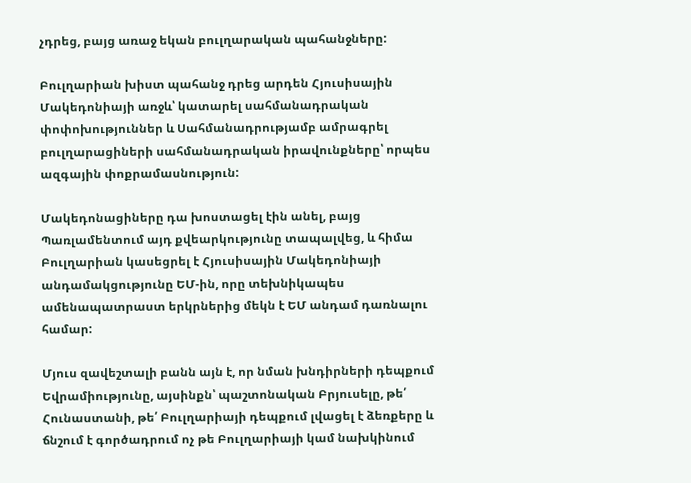չդրեց, բայց առաջ եկան բուլղարական պահանջները:

Բուլղարիան խիստ պահանջ դրեց արդեն Հյուսիսային Մակեդոնիայի առջև՝ կատարել սահմանադրական փոփոխություններ և Սահմանադրությամբ ամրագրել բուլղարացիների սահմանադրական իրավունքները՝ որպես ազգային փոքրամասնություն:

Մակեդոնացիները դա խոստացել էին անել, բայց Պառլամենտում այդ քվեարկությունը տապալվեց, և հիմա Բուլղարիան կասեցրել է Հյուսիսային Մակեդոնիայի անդամակցությունը ԵՄ-ին, որը տեխնիկապես ամենապատրաստ երկրներից մեկն է ԵՄ անդամ դառնալու համար:

Մյուս զավեշտալի բանն այն է, որ նման խնդիրների դեպքում Եվրամիությունը, այսինքն՝ պաշտոնական Բրյուսելը, թե՛ Հունաստանի, թե՛ Բուլղարիայի դեպքում լվացել է ձեռքերը և ճնշում է գործադրում ոչ թե Բուլղարիայի կամ նախկինում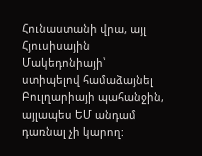Հունաստանի վրա, այլ Հյուսիսային Մակեդոնիայի՝ ստիպելով համաձայնել Բուլղարիայի պահանջին, այլապես ԵՄ անդամ դառնալ չի կարող: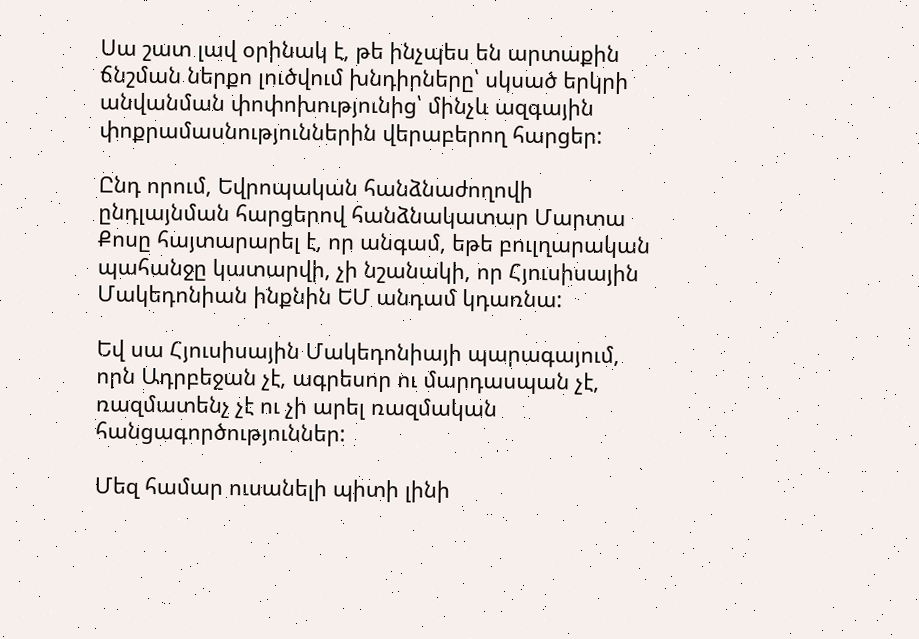Սա շատ լավ օրինակ է, թե ինչպես են արտաքին ճնշման ներքո լուծվում խնդիրները՝ սկսած երկրի անվանման փոփոխությունից՝ մինչև ազգային փոքրամասնություններին վերաբերող հարցեր:

Ընդ որում, Եվրոպական հանձնաժողովի ընդլայնման հարցերով հանձնակատար Մարտա Քոսը հայտարարել է, որ անգամ, եթե բուլղարական պահանջը կատարվի, չի նշանակի, որ Հյուսիսային Մակեդոնիան ինքնին ԵՄ անդամ կդառնա:

Եվ սա Հյուսիսային Մակեդոնիայի պարագայում, որն Ադրբեջան չէ, ագրեսոր ու մարդասպան չէ, ռազմատենչ չէ ու չի արել ռազմական հանցագործություններ:

Մեզ համար ուսանելի պիտի լինի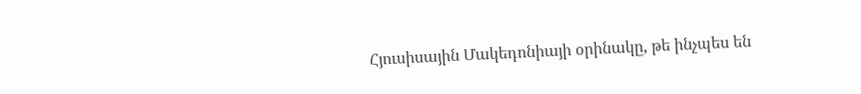Հյուսիսային Մակեդոնիայի օրինակը, թե ինչպես են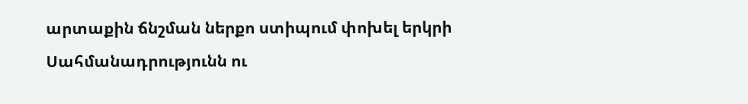արտաքին ճնշման ներքո ստիպում փոխել երկրի Սահմանադրությունն ու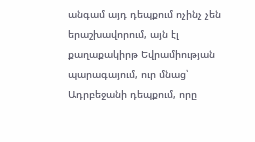անգամ այդ դեպքում ոչինչ չեն երաշխավորում, այն էլ քաղաքակիրթ Եվրամիության պարագայում, ուր մնաց՝ Ադրբեջանի դեպքում, որը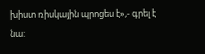խիստ ռիսկային պրոցես է»,- գրել է նա: